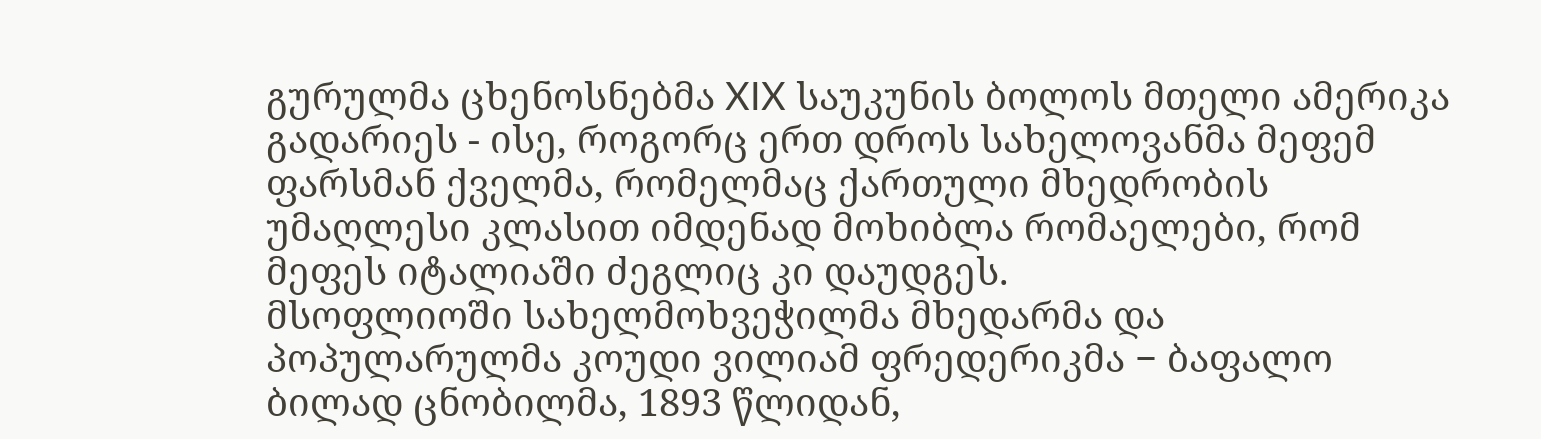გურულმა ცხენოსნებმა XIX საუკუნის ბოლოს მთელი ამერიკა გადარიეს - ისე, როგორც ერთ დროს სახელოვანმა მეფემ ფარსმან ქველმა, რომელმაც ქართული მხედრობის უმაღლესი კლასით იმდენად მოხიბლა რომაელები, რომ მეფეს იტალიაში ძეგლიც კი დაუდგეს.
მსოფლიოში სახელმოხვეჭილმა მხედარმა და პოპულარულმა კოუდი ვილიამ ფრედერიკმა − ბაფალო ბილად ცნობილმა, 1893 წლიდან,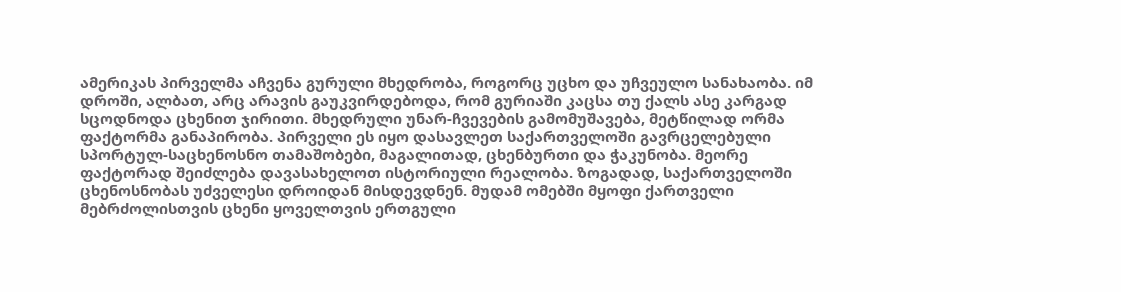ამერიკას პირველმა აჩვენა გურული მხედრობა, როგორც უცხო და უჩვეულო სანახაობა. იმ დროში, ალბათ, არც არავის გაუკვირდებოდა, რომ გურიაში კაცსა თუ ქალს ასე კარგად სცოდნოდა ცხენით ჯირითი. მხედრული უნარ-ჩვევების გამომუშავება, მეტწილად ორმა ფაქტორმა განაპირობა. პირველი ეს იყო დასავლეთ საქართველოში გავრცელებული სპორტულ-საცხენოსნო თამაშობები, მაგალითად, ცხენბურთი და ჭაკუნობა. მეორე ფაქტორად შეიძლება დავასახელოთ ისტორიული რეალობა. ზოგადად, საქართველოში ცხენოსნობას უძველესი დროიდან მისდევდნენ. მუდამ ომებში მყოფი ქართველი მებრძოლისთვის ცხენი ყოველთვის ერთგული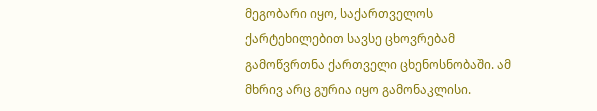მეგობარი იყო, საქართველოს ქარტეხილებით სავსე ცხოვრებამ გამოწვრთნა ქართველი ცხენოსნობაში. ამ მხრივ არც გურია იყო გამონაკლისი.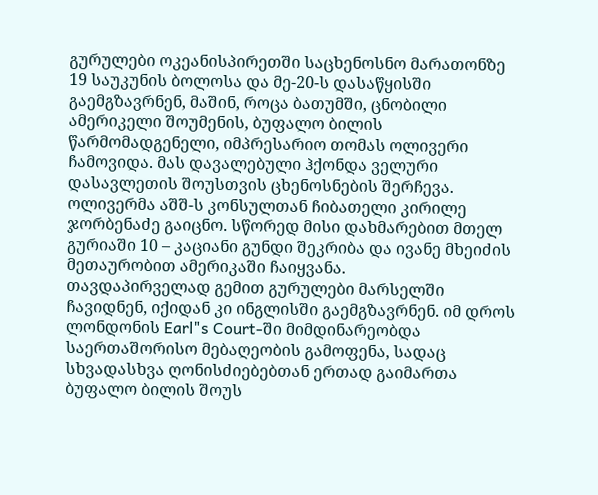გურულები ოკეანისპირეთში საცხენოსნო მარათონზე 19 საუკუნის ბოლოსა და მე-20-ს დასაწყისში გაემგზავრნენ, მაშინ, როცა ბათუმში, ცნობილი ამერიკელი შოუმენის, ბუფალო ბილის წარმომადგენელი, იმპრესარიო თომას ოლივერი ჩამოვიდა. მას დავალებული ჰქონდა ველური დასავლეთის შოუსთვის ცხენოსნების შერჩევა. ოლივერმა აშშ-ს კონსულთან ჩიბათელი კირილე ჯორბენაძე გაიცნო. სწორედ მისი დახმარებით მთელ გურიაში 10 – კაციანი გუნდი შეკრიბა და ივანე მხეიძის მეთაურობით ამერიკაში ჩაიყვანა.
თავდაპირველად გემით გურულები მარსელში ჩავიდნენ, იქიდან კი ინგლისში გაემგზავრნენ. იმ დროს ლონდონის Earl"s Court-ში მიმდინარეობდა საერთაშორისო მებაღეობის გამოფენა, სადაც სხვადასხვა ღონისძიებებთან ერთად გაიმართა ბუფალო ბილის შოუს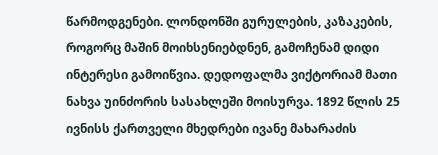წარმოდგენები. ლონდონში გურულების, კაზაკების, როგორც მაშინ მოიხსენიებდნენ, გამოჩენამ დიდი ინტერესი გამოიწვია. დედოფალმა ვიქტორიამ მათი ნახვა უინძორის სასახლეში მოისურვა. 1892 წლის 25 ივნისს ქართველი მხედრები ივანე მახარაძის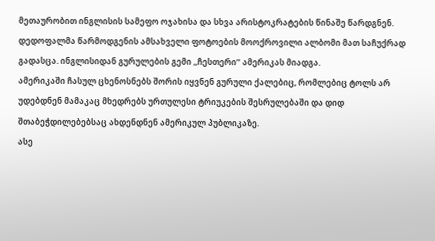მეთაურობით ინგლისის სამეფო ოჯახისა და სხვა არისტოკრატების წინაშე წარდგნენ. დედოფალმა წარმოდგენის ამსახველი ფოტოების მოოქროვილი ალბომი მათ საჩუქრად გადასცა. ინგლისიდან გურულების გემი ,,ჩესთერი’’ ამერიკას მიადგა.
ამერიკაში ჩასულ ცხენოსნებს შორის იყვნენ გურული ქალებიც, რომლებიც ტოლს არ უდებდნენ მამაკაც მხედრებს ურთულესი ტრიუკების შესრულებაში და დიდ შთაბეჭდილებებსაც ახდენდნენ ამერიკულ პუბლიკაზე.
ასე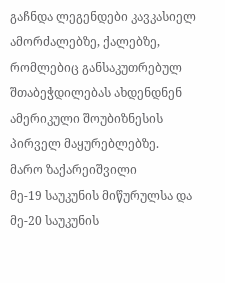გაჩნდა ლეგენდები კავკასიელ ამორძალებზე, ქალებზე, რომლებიც განსაკუთრებულ შთაბეჭდილებას ახდენდნენ ამერიკული შოუბიზნესის პირველ მაყურებლებზე.
მარო ზაქარეიშვილი
მე-19 საუკუნის მიწურულსა და მე-20 საუკუნის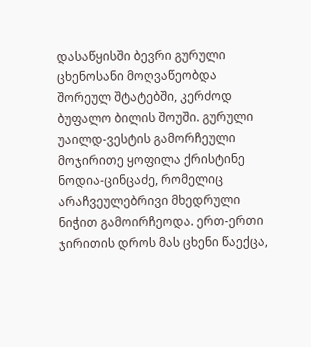დასაწყისში ბევრი გურული ცხენოსანი მოღვაწეობდა შორეულ შტატებში, კერძოდ ბუფალო ბილის შოუში. გურული უაილდ-ვესტის გამორჩეული მოჯირითე ყოფილა ქრისტინე ნოდია-ცინცაძე, რომელიც არაჩვეულებრივი მხედრული ნიჭით გამოირჩეოდა. ერთ-ერთი ჯირითის დროს მას ცხენი წაექცა,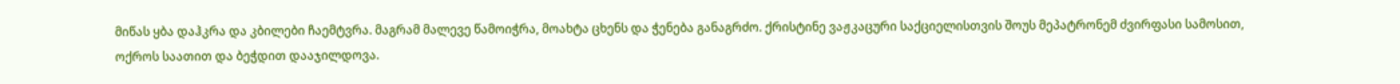მიწას ყბა დაჰკრა და კბილები ჩაემტვრა. მაგრამ მალევე წამოიჭრა, მოახტა ცხენს და ჭენება განაგრძო. ქრისტინე ვაჟკაცური საქციელისთვის შოუს მეპატრონემ ძვირფასი სამოსით, ოქროს საათით და ბეჭდით დააჯილდოვა.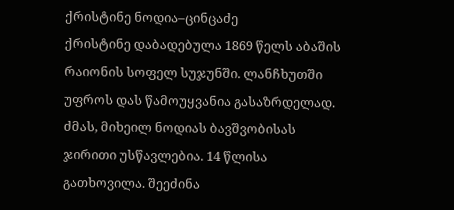ქრისტინე ნოდია–ცინცაძე
ქრისტინე დაბადებულა 1869 წელს აბაშის რაიონის სოფელ სუჯუნში. ლანჩხუთში უფროს დას წამოუყვანია გასაზრდელად. ძმას, მიხეილ ნოდიას ბავშვობისას ჯირითი უსწავლებია. 14 წლისა გათხოვილა. შეეძინა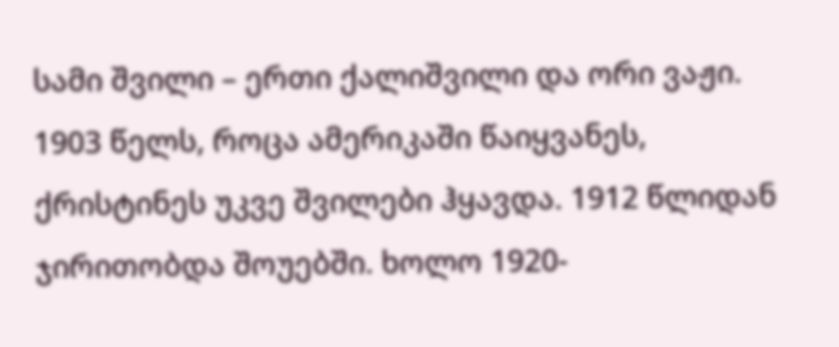სამი შვილი – ერთი ქალიშვილი და ორი ვაჟი. 1903 წელს, როცა ამერიკაში წაიყვანეს, ქრისტინეს უკვე შვილები ჰყავდა. 1912 წლიდან ჯირითობდა შოუებში. ხოლო 1920-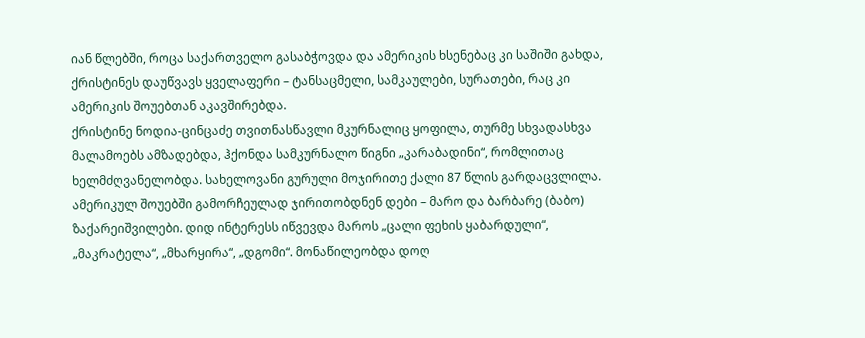იან წლებში, როცა საქართველო გასაბჭოვდა და ამერიკის ხსენებაც კი საშიში გახდა, ქრისტინეს დაუწვავს ყველაფერი – ტანსაცმელი, სამკაულები, სურათები, რაც კი ამერიკის შოუებთან აკავშირებდა.
ქრისტინე ნოდია-ცინცაძე თვითნასწავლი მკურნალიც ყოფილა, თურმე სხვადასხვა მალამოებს ამზადებდა, ჰქონდა სამკურნალო წიგნი „კარაბადინი“, რომლითაც ხელმძღვანელობდა. სახელოვანი გურული მოჯირითე ქალი 87 წლის გარდაცვლილა.
ამერიკულ შოუებში გამორჩეულად ჯირითობდნენ დები – მარო და ბარბარე (ბაბო) ზაქარეიშვილები. დიდ ინტერესს იწვევდა მაროს „ცალი ფეხის ყაბარდული“, „მაკრატელა“, „მხარყირა“, „დგომი“. მონაწილეობდა დოღ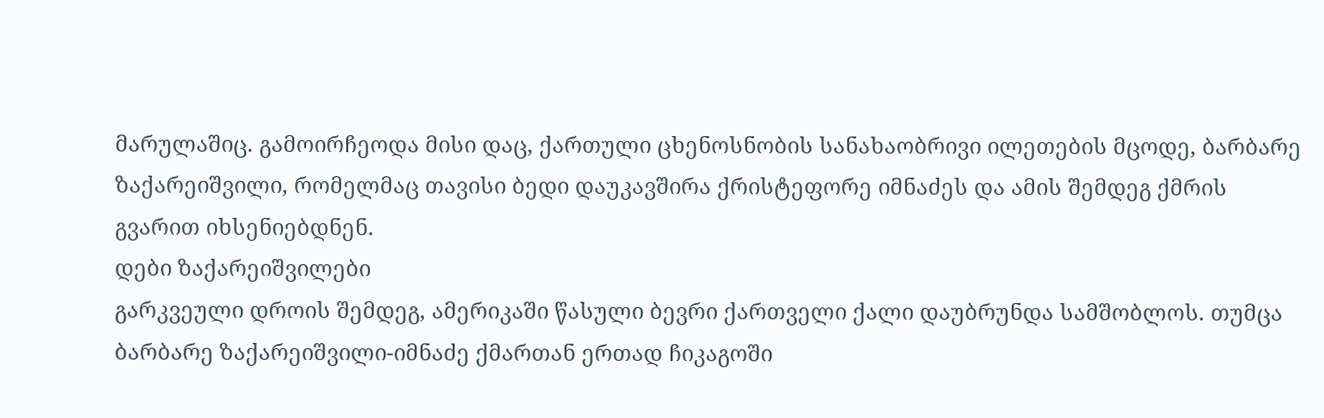მარულაშიც. გამოირჩეოდა მისი დაც, ქართული ცხენოსნობის სანახაობრივი ილეთების მცოდე, ბარბარე ზაქარეიშვილი, რომელმაც თავისი ბედი დაუკავშირა ქრისტეფორე იმნაძეს და ამის შემდეგ ქმრის გვარით იხსენიებდნენ.
დები ზაქარეიშვილები
გარკვეული დროის შემდეგ, ამერიკაში წასული ბევრი ქართველი ქალი დაუბრუნდა სამშობლოს. თუმცა ბარბარე ზაქარეიშვილი-იმნაძე ქმართან ერთად ჩიკაგოში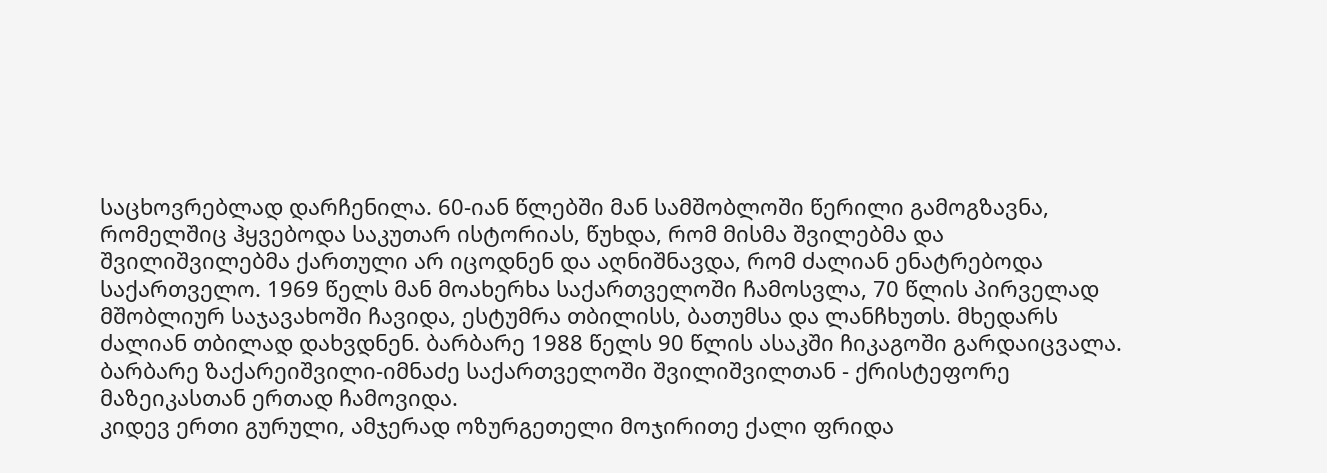საცხოვრებლად დარჩენილა. 60-იან წლებში მან სამშობლოში წერილი გამოგზავნა, რომელშიც ჰყვებოდა საკუთარ ისტორიას, წუხდა, რომ მისმა შვილებმა და შვილიშვილებმა ქართული არ იცოდნენ და აღნიშნავდა, რომ ძალიან ენატრებოდა საქართველო. 1969 წელს მან მოახერხა საქართველოში ჩამოსვლა, 70 წლის პირველად მშობლიურ საჯავახოში ჩავიდა, ესტუმრა თბილისს, ბათუმსა და ლანჩხუთს. მხედარს ძალიან თბილად დახვდნენ. ბარბარე 1988 წელს 90 წლის ასაკში ჩიკაგოში გარდაიცვალა.
ბარბარე ზაქარეიშვილი-იმნაძე საქართველოში შვილიშვილთან - ქრისტეფორე მაზეიკასთან ერთად ჩამოვიდა.
კიდევ ერთი გურული, ამჯერად ოზურგეთელი მოჯირითე ქალი ფრიდა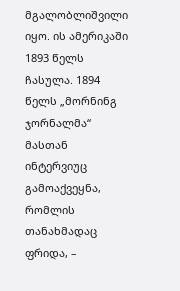მგალობლიშვილი იყო. ის ამერიკაში 1893 წელს ჩასულა. 1894 წელს „მორნინგ ჯორნალმა“ მასთან ინტერვიუც გამოაქვეყნა, რომლის თანახმადაც ფრიდა, –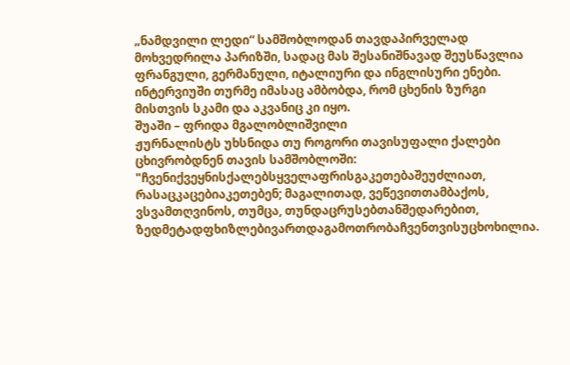„ნამდვილი ლედი“ სამშობლოდან თავდაპირველად მოხვედრილა პარიზში, სადაც მას შესანიშნავად შეუსწავლია ფრანგული, გერმანული, იტალიური და ინგლისური ენები. ინტერვიუში თურმე იმასაც ამბობდა, რომ ცხენის ზურგი მისთვის სკამი და აკვანიც კი იყო.
შუაში – ფრიდა მგალობლიშვილი
ჟურნალისტს უხსნიდა თუ როგორი თავისუფალი ქალები ცხივრობდნენ თავის სამშობლოში:
"ჩვენიქვეყნისქალებსყველაფრისგაკეთებაშეუძლიათ, რასაცკაცებიაკეთებენ; მაგალითად, ვეწევითთამბაქოს, ვსვამთღვინოს, თუმცა, თუნდაცრუსებთანშედარებით, ზედმეტადფხიზლებივართდაგამოთრობაჩვენთვისუცხოხილია.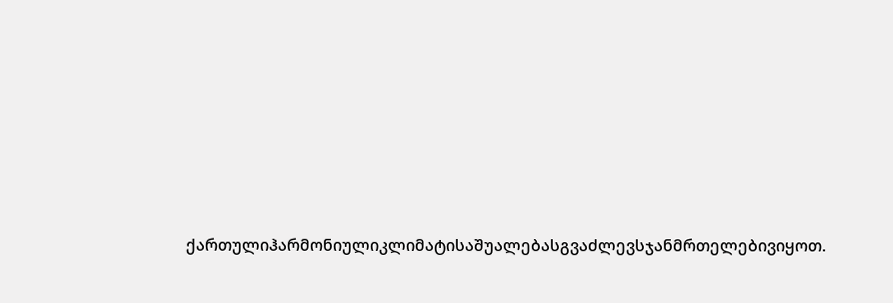ქართულიჰარმონიულიკლიმატისაშუალებასგვაძლევსჯანმრთელებივიყოთ.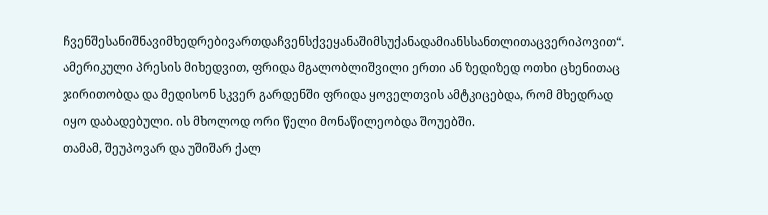ჩვენშესანიშნავიმხედრებივართდაჩვენსქვეყანაშიმსუქანადამიანსსანთლითაცვერიპოვით“.
ამერიკული პრესის მიხედვით, ფრიდა მგალობლიშვილი ერთი ან ზედიზედ ოთხი ცხენითაც ჯირითობდა და მედისონ სკვერ გარდენში ფრიდა ყოველთვის ამტკიცებდა, რომ მხედრად იყო დაბადებული. ის მხოლოდ ორი წელი მონაწილეობდა შოუებში.
თამამ, შეუპოვარ და უშიშარ ქალ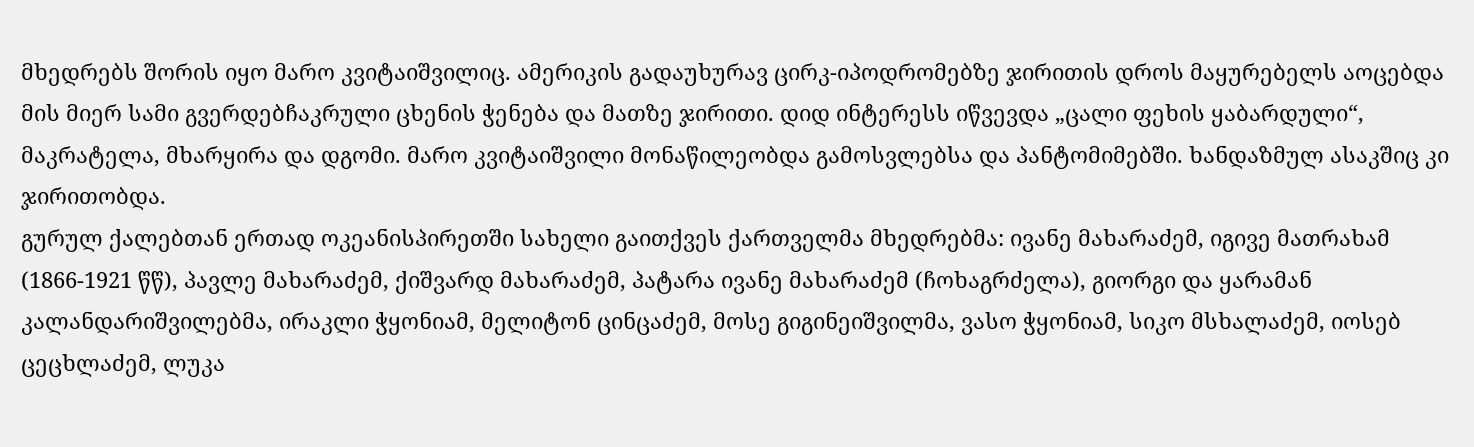მხედრებს შორის იყო მარო კვიტაიშვილიც. ამერიკის გადაუხურავ ცირკ-იპოდრომებზე ჯირითის დროს მაყურებელს აოცებდა მის მიერ სამი გვერდებჩაკრული ცხენის ჭენება და მათზე ჯირითი. დიდ ინტერესს იწვევდა „ცალი ფეხის ყაბარდული“, მაკრატელა, მხარყირა და დგომი. მარო კვიტაიშვილი მონაწილეობდა გამოსვლებსა და პანტომიმებში. ხანდაზმულ ასაკშიც კი ჯირითობდა.
გურულ ქალებთან ერთად ოკეანისპირეთში სახელი გაითქვეს ქართველმა მხედრებმა: ივანე მახარაძემ, იგივე მათრახამ (1866-1921 წწ), პავლე მახარაძემ, ქიშვარდ მახარაძემ, პატარა ივანე მახარაძემ (ჩოხაგრძელა), გიორგი და ყარამან კალანდარიშვილებმა, ირაკლი ჭყონიამ, მელიტონ ცინცაძემ, მოსე გიგინეიშვილმა, ვასო ჭყონიამ, სიკო მსხალაძემ, იოსებ ცეცხლაძემ, ლუკა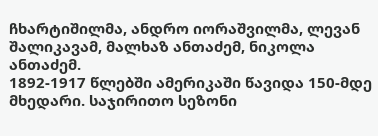ჩხარტიშილმა, ანდრო იორაშვილმა, ლევან შალიკავამ, მალხაზ ანთაძემ, ნიკოლა ანთაძემ.
1892-1917 წლებში ამერიკაში წავიდა 150-მდე მხედარი. საჯირითო სეზონი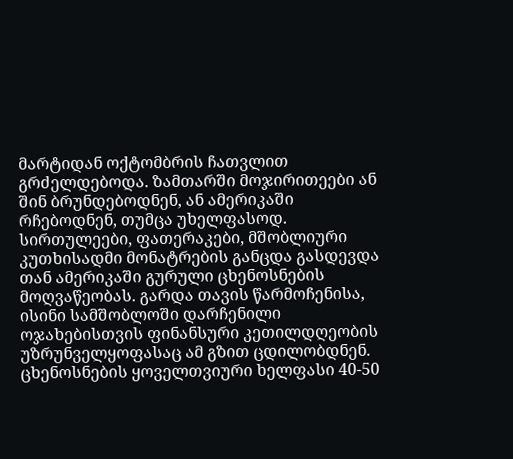მარტიდან ოქტომბრის ჩათვლით გრძელდებოდა. ზამთარში მოჯირითეები ან შინ ბრუნდებოდნენ, ან ამერიკაში რჩებოდნენ, თუმცა უხელფასოდ. სირთულეები, ფათერაკები, მშობლიური კუთხისადმი მონატრების განცდა გასდევდა თან ამერიკაში გურული ცხენოსნების მოღვაწეობას. გარდა თავის წარმოჩენისა, ისინი სამშობლოში დარჩენილი ოჯახებისთვის ფინანსური კეთილდღეობის უზრუნველყოფასაც ამ გზით ცდილობდნენ. ცხენოსნების ყოველთვიური ხელფასი 40-50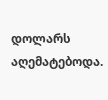დოლარს აღემატებოდა.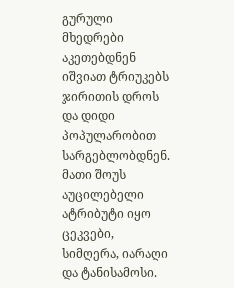გურული მხედრები აკეთებდნენ იშვიათ ტრიუკებს ჯირითის დროს და დიდი პოპულარობით სარგებლობდნენ. მათი შოუს აუცილებელი ატრიბუტი იყო ცეკვები, სიმღერა, იარაღი და ტანისამოსი.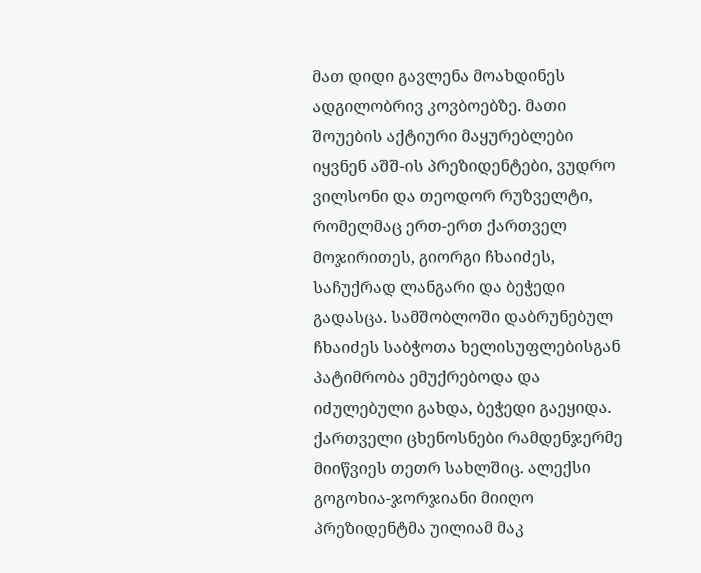მათ დიდი გავლენა მოახდინეს ადგილობრივ კოვბოებზე. მათი შოუების აქტიური მაყურებლები იყვნენ აშშ-ის პრეზიდენტები, ვუდრო ვილსონი და თეოდორ რუზველტი, რომელმაც ერთ-ერთ ქართველ მოჯირითეს, გიორგი ჩხაიძეს, საჩუქრად ლანგარი და ბეჭედი გადასცა. სამშობლოში დაბრუნებულ ჩხაიძეს საბჭოთა ხელისუფლებისგან პატიმრობა ემუქრებოდა და იძულებული გახდა, ბეჭედი გაეყიდა.
ქართველი ცხენოსნები რამდენჯერმე მიიწვიეს თეთრ სახლშიც. ალექსი გოგოხია-ჯორჯიანი მიიღო პრეზიდენტმა უილიამ მაკ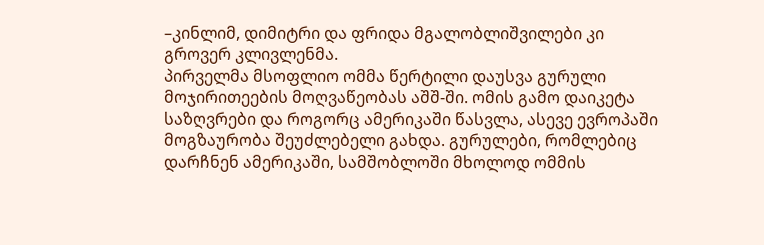–კინლიმ, დიმიტრი და ფრიდა მგალობლიშვილები კი გროვერ კლივლენმა.
პირველმა მსოფლიო ომმა წერტილი დაუსვა გურული მოჯირითეების მოღვაწეობას აშშ-ში. ომის გამო დაიკეტა საზღვრები და როგორც ამერიკაში წასვლა, ასევე ევროპაში მოგზაურობა შეუძლებელი გახდა. გურულები, რომლებიც დარჩნენ ამერიკაში, სამშობლოში მხოლოდ ომმის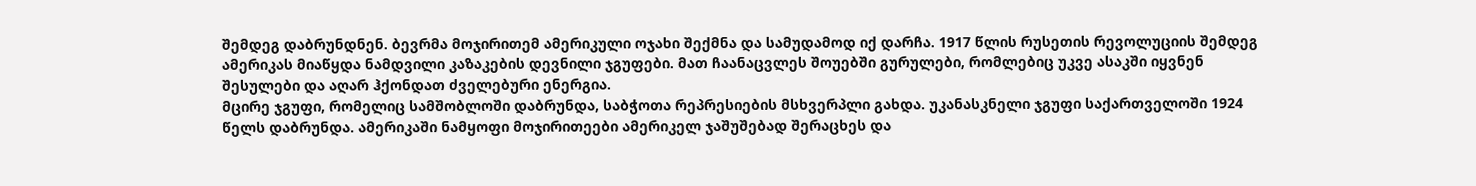შემდეგ დაბრუნდნენ. ბევრმა მოჯირითემ ამერიკული ოჯახი შექმნა და სამუდამოდ იქ დარჩა. 1917 წლის რუსეთის რევოლუციის შემდეგ ამერიკას მიაწყდა ნამდვილი კაზაკების დევნილი ჯგუფები. მათ ჩაანაცვლეს შოუებში გურულები, რომლებიც უკვე ასაკში იყვნენ შესულები და აღარ ჰქონდათ ძველებური ენერგია.
მცირე ჯგუფი, რომელიც სამშობლოში დაბრუნდა, საბჭოთა რეპრესიების მსხვერპლი გახდა. უკანასკნელი ჯგუფი საქართველოში 1924 წელს დაბრუნდა. ამერიკაში ნამყოფი მოჯირითეები ამერიკელ ჯაშუშებად შერაცხეს და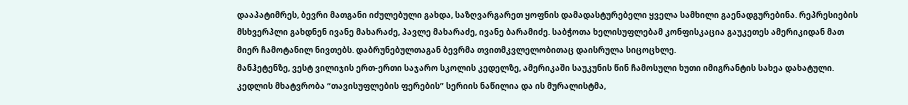დააპატიმრეს, ბევრი მათგანი იძულებული გახდა, საზღვარგარეთ ყოფნის დამადასტურებელი ყველა სამხილი გაენადგურებინა. რეპრესიების მსხვერპლი გახდნენ ივანე მახარაძე, პავლე მახარაძე, ივანე ბარამიძე. საბჭოთა ხელისუფლებამ კონფისკაცია გაუკეთეს ამერიკიდან მათ მიერ ჩამოტანილ ნივთებს. დაბრუნებულთაგან ბევრმა თვითმკვლელობითაც დაისრულა სიცოცხლე.
მანჰეტენზე, ვესტ ვილიჯის ერთ-ერთი საჯარო სკოლის კედელზე, ამერიკაში საუკუნის წინ ჩამოსული ხუთი იმიგრანტის სახეა დახატული. კედლის მხატვრობა “თავისუფლების ფერების” სერიის ნაწილია და ის მურალისტმა,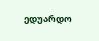ედუარდო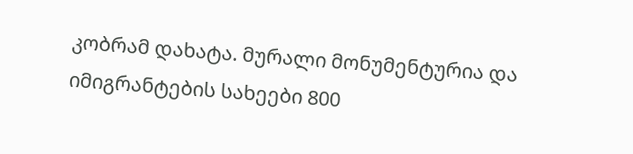კობრამ დახატა. მურალი მონუმენტურია და იმიგრანტების სახეები 800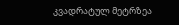კვადრატულ მეტრზეა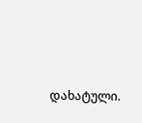დახატული.